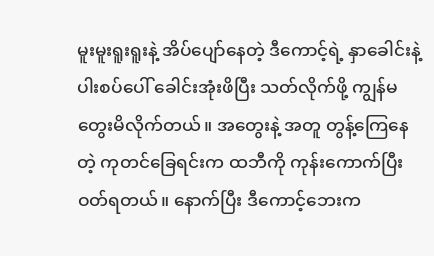မူးမူးရူးရူးနဲ့ အိပ်ပျော်နေတဲ့ ဒီကောင့်ရဲ့ နှာခေါင်းနဲ့ ပါးစပ်ပေါ် ခေါင်းအုံးဖိပြီး သတ်လိုက်ဖို့ ကျွန်မ တွေးမိလိုက်တယ်။ အတွေးနဲ့ အတူ တွန့်ကြေနေတဲ့ ကုတင်ခြေရင်းက ထဘီကို ကုန်းကောက်ပြီး ဝတ်ရတယ်။ နောက်ပြီး ဒီကောင့်ဘေးက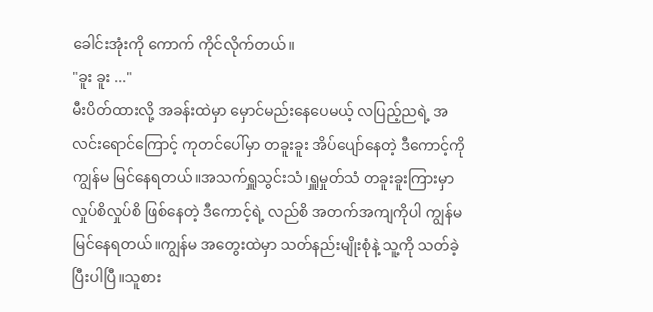ခေါင်းအုံးကို ကောက် ကိုင်လိုက်တယ်။
"ခူး ခူး ..."
မီးပိတ်ထားလို့ အခန်းထဲမှာ မှောင်မည်းနေပေမယ့် လပြည့်ညရဲ့ အလင်းရောင်ကြောင့် ကုတင်ပေါ်မှာ တခူးခူး အိပ်ပျော်နေတဲ့ ဒီကောင့်ကို ကျွန်မ မြင်နေရတယ်။အသက်ရှူသွင်းသံ၊ရှူမှုတ်သံ တခူးခူးကြားမှာ လှုပ်စိလှုပ်စိ ဖြစ်နေတဲ့ ဒီကောင့်ရဲ့ လည်စိ အတက်အကျကိုပါ ကျွန်မ မြင်နေရတယ်။ကျွန်မ အတွေးထဲမှာ သတ်နည်းမျိုးစုံနဲ့ သူ့ကို သတ်ခဲ့ပြီးပါပြီ။သူစား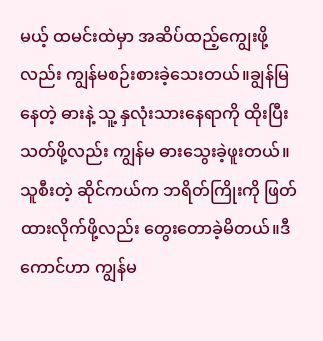မယ့် ထမင်းထဲမှာ အဆိပ်ထည့်ကျွေးဖို့ လည်း ကျွန်မစဉ်းစားခဲ့သေးတယ်။ချွန်မြနေတဲ့ ဓားနဲ့ သူ့ နှလုံးသားနေရာကို ထိုးပြီး သတ်ဖို့လည်း ကျွန်မ ဓားသွေးခဲ့ဖူးတယ်။သူစီးတဲ့ ဆိုင်ကယ်က ဘရိတ်ကြိုးကို ဖြတ်ထားလိုက်ဖို့လည်း တွေးတောခဲ့မိတယ်။ဒီကောင်ဟာ ကျွန်မ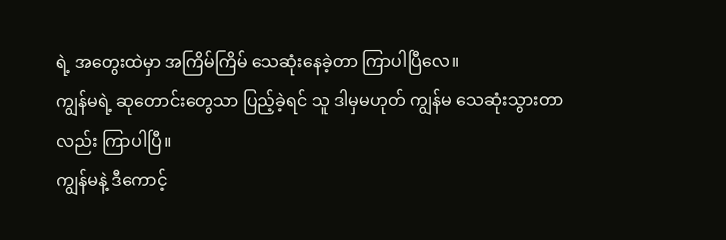ရဲ့ အတွေးထဲမှာ အကြိမ်ကြိမ် သေဆုံးနေခဲ့တာ ကြာပါပြီလေ။
ကျွန်မရဲ့ ဆုတောင်းတွေသာ ပြည့်ခဲ့ရင် သူ ဒါမှမဟုတ် ကျွန်မ သေဆုံးသွားတာလည်း ကြာပါပြီ။
ကျွန်မနဲ့ ဒီကောင့်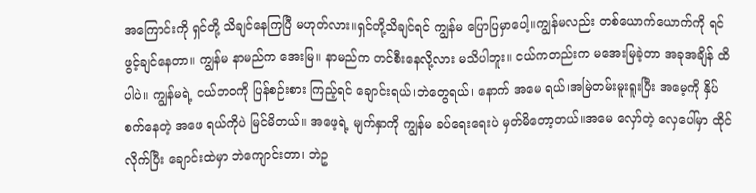အကြောင်းကို ရှင်တို့ သိချင်နေကြပြီ မဟုတ်လား။ရှင်တို့သိချင်ရင် ကျွန်မ ပြောပြမှာပေါ့။ကျွန်မလည်း တစ်ယောက်ယောက်ကို ရင်ဖွင့်ချင်နေတာ။ ကျွန်မ နာမည်က အေးမြ။ နာမည်က တင်စီးနေလို့လား မသိပါဘူး။ ငယ်ကတည်းက မအေးမြခဲ့တာ အခုအချိန် ထိပါပဲ။ ကျွန်မရဲ့ ငယ်ဘဝကို ပြန်စဉ်းစား ကြည့်ရင် ချောင်းရယ်၊ဘဲတွေရယ်၊ နောက် အမေ ရယ်၊အမြဲတမ်းမူးရူးပြီး အမေ့ကို နှိပ်စက်နေတဲ့ အဖေ ရယ်ကိုပဲ မြင်မိတယ်။ အဖေ့ရဲ့ မျက်နှာကို ကျွန်မ ခပ်ရေးရေးပဲ မှတ်မိတော့တယ်။အမေ လှော်တဲ့ လှေပေါ်မှာ ထိုင်လိုက်ပြီး ချောင်းထဲမှာ ဘဲကျောင်းတာ၊ ဘဲဥ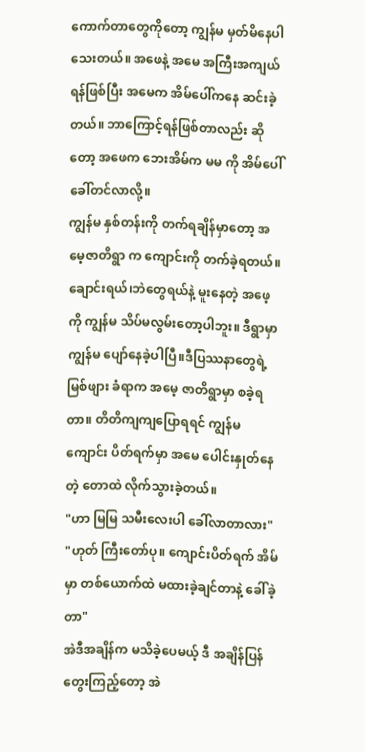ကောက်တာတွေကိုတော့ ကျွန်မ မှတ်မိနေပါသေးတယ်။ အဖေနဲ့ အမေ အကြီးအကျယ် ရန်ဖြစ်ပြီး အမေက အိမ်ပေါ်ကနေ ဆင်းခဲ့တယ်။ ဘာကြောင့်ရန်ဖြစ်တာလည်း ဆိုတော့ အဖေက ဘေးအိမ်က မမ ကို အိမ်ပေါ် ခေါ်တင်လာလို့။
ကျွန်မ နှစ်တန်းကို တက်ရချိန်မှာတော့ အမေ့ဇာတိရွာ က ကျောင်းကို တက်ခဲ့ရတယ်။ ချောင်းရယ်၊ဘဲတွေရယ်နဲ့ မူးနေတဲ့ အဖေ့ကို ကျွန်မ သိပ်မလွမ်းတော့ပါဘူး။ ဒီရွာမှာ ကျွန်မ ပျော်နေခဲ့ပါပြီ။ဒီပြဿနာတွေရဲ့ မြစ်ဖျား ခံရာက အမေ့ ဇာတိရွာမှာ စခဲ့ရတာ။ တိတိကျကျပြောရရင် ကျွန်မ ကျောင်း ပိတ်ရက်မှာ အမေ ပေါင်းနှုတ်နေတဲ့ တောထဲ လိုက်သွားခဲ့တယ်။
"ဟာ မြမြ သမီးလေးပါ ခေါ်လာတာလား"
"ဟုတ် ကြီးတော်ပု။ ကျောင်းပိတ်ရက် အိမ်မှာ တစ်ယောက်ထဲ မထားခဲ့ချင်တာနဲ့ ခေါ်ခဲ့တာ"
အဲဒီအချိန်က မသိခဲ့ပေမယ့် ဒီ အချိန်ပြန်တွေးကြည့်တော့ အဲ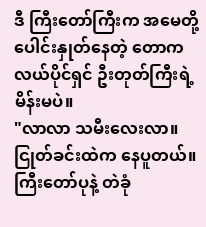ဒီ ကြီးတော်ကြီးက အမေတို့ ပေါင်းနှုတ်နေတဲ့ တောက လယ်ပိုင်ရှင် ဦးတုတ်ကြီးရဲ့ မိန်းမပဲ။
"လာလာ သမီးလေးလာ။ ငြုတ်ခင်းထဲက နေပူတယ်။ ကြီးတော်ပုနဲ့ တဲခုံ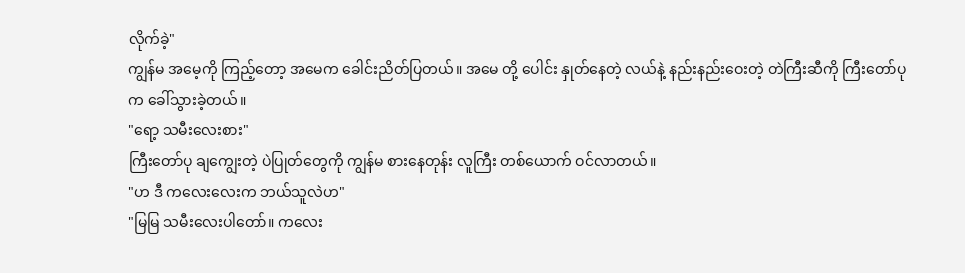လိုက်ခဲ့"
ကျွန်မ အမေ့ကို ကြည့်တော့ အမေက ခေါင်းညိတ်ပြတယ်။ အမေ တို့ ပေါင်း နှုတ်နေတဲ့ လယ်နဲ့ နည်းနည်းဝေးတဲ့ တဲကြီးဆီကို ကြီးတော်ပုက ခေါ်သွားခဲ့တယ်။
"ရော့ သမီးလေးစား"
ကြီးတော်ပု ချကျွေးတဲ့ ပဲပြုတ်တွေကို ကျွန်မ စားနေတုန်း လူကြီး တစ်ယောက် ဝင်လာတယ်။
"ဟ ဒီ ကလေးလေးက ဘယ်သူလဲဟ"
"မြမြ သမီးလေးပါတော်။ ကလေး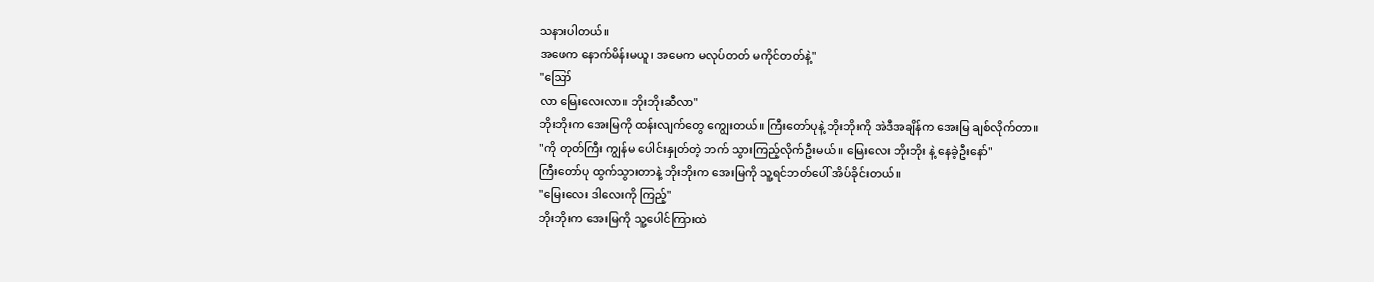သနားပါတယ်။
အဖေက နောက်မိန်းမယူ၊ အမေက မလုပ်တတ် မကိုင်တတ်နဲ့"
"ဪ
လာ မြေးလေးလာ။ ဘိုးဘိုးဆီလာ"
ဘိုးဘိုးက အေးမြကို ထန်းလျက်တွေ ကျွေးတယ်။ ကြီးတော်ပုနဲ့ ဘိုးဘိုးကို အဲဒီအချိန်က အေးမြ ချစ်လိုက်တာ။
"ကို တုတ်ကြီး ကျွန်မ ပေါင်းနှုတ်တဲ့ ဘက် သွားကြည့်လိုက်ဦးမယ်။ မြေးလေး ဘိုးဘိုး နဲ့ နေခဲ့ဦးနော်"
ကြီးတော်ပု ထွက်သွားတာနဲ့ ဘိုးဘိုးက အေးမြကို သူ့ရင်ဘတ်ပေါ် အိပ်ခိုင်းတယ်။
"မြေးလေး ဒါလေးကို ကြည့်"
ဘိုးဘိုးက အေးမြကို သူ့ပေါင်ကြားထဲ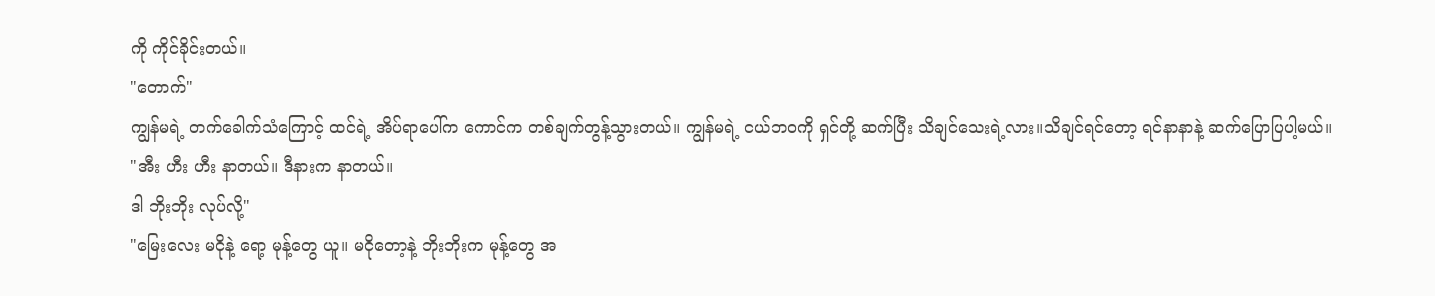ကို ကိုင်ခိုင်းတယ်။
"တောက်"
ကျွန်မရဲ့ တက်ခေါက်သံကြောင့် ထင်ရဲ့ အိပ်ရာပေါ်က ကောင်က တစ်ချက်တွန့်သွားတယ်။ ကျွန်မရဲ့ ငယ်ဘဝကို ရှင်တို့ ဆက်ပြီး သိချင်သေးရဲ့လား။သိချင်ရင်တော့ ရင်နာနာနဲ့ ဆက်ပြောပြပါ့မယ်။
"အီး ဟီး ဟီး နာတယ်။ ဒီနားက နာတယ်။
ဒါ ဘိုးဘိုး လုပ်လို့"
"မြေးလေး မငိုနဲ့ ရော့ မုန့်တွေ ယူ။ မငိုတော့နဲ့ ဘိုးဘိုးက မုန့်တွေ အ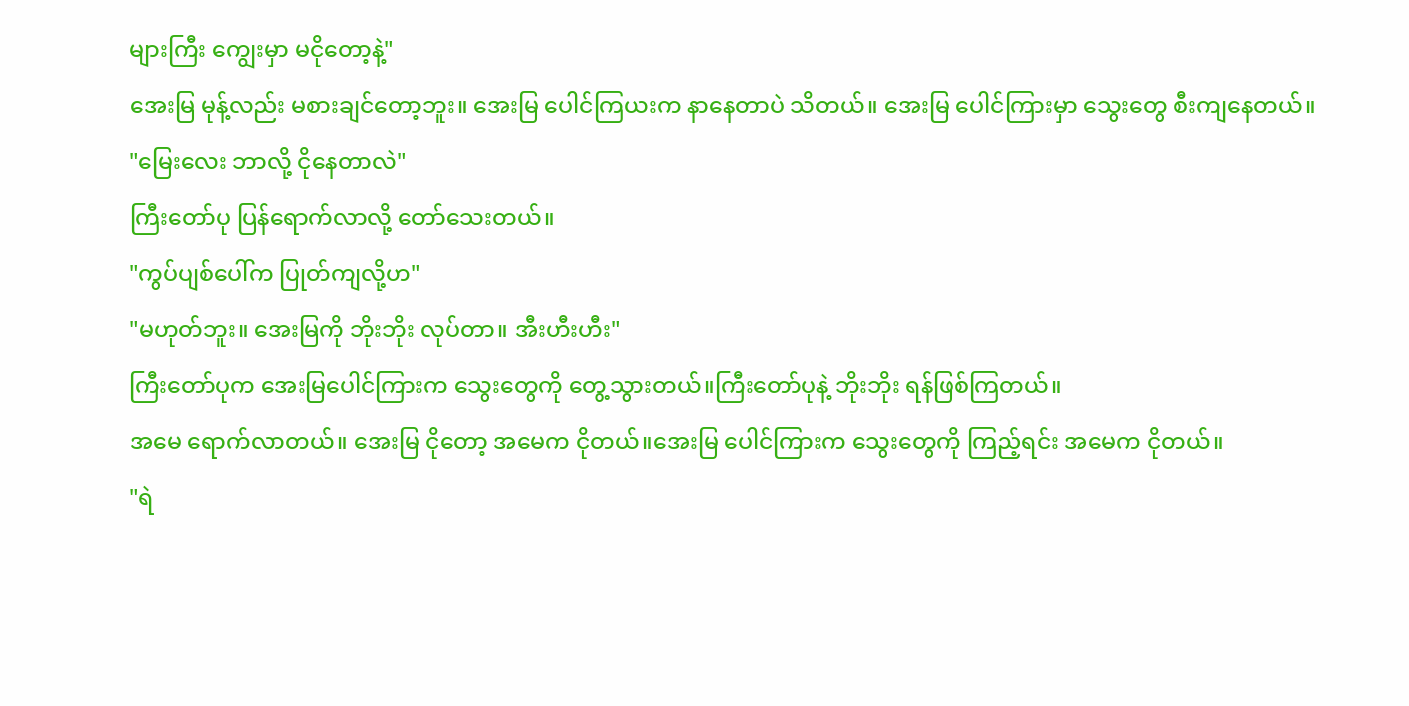များကြီး ကျွေးမှာ မငိုတော့နဲ့"
အေးမြ မုန့်လည်း မစားချင်တော့ဘူး။ အေးမြ ပေါင်ကြယးက နာနေတာပဲ သိတယ်။ အေးမြ ပေါင်ကြားမှာ သွေးတွေ စီးကျနေတယ်။
"မြေးလေး ဘာလို့ ငိုနေတာလဲ"
ကြီးတော်ပု ပြန်ရောက်လာလို့ တော်သေးတယ်။
"ကွပ်ပျစ်ပေါ်က ပြုတ်ကျလို့ဟ"
"မဟုတ်ဘူး။ အေးမြကို ဘိုးဘိုး လုပ်တာ။ အီးဟီးဟီး"
ကြီးတော်ပုက အေးမြပေါင်ကြားက သွေးတွေကို တွေ့သွားတယ်။ကြီးတော်ပုနဲ့ ဘိုးဘိုး ရန်ဖြစ်ကြတယ်။
အမေ ရောက်လာတယ်။ အေးမြ ငိုတော့ အမေက ငိုတယ်။အေးမြ ပေါင်ကြားက သွေးတွေကို ကြည့်ရင်း အမေက ငိုတယ်။
"ရဲ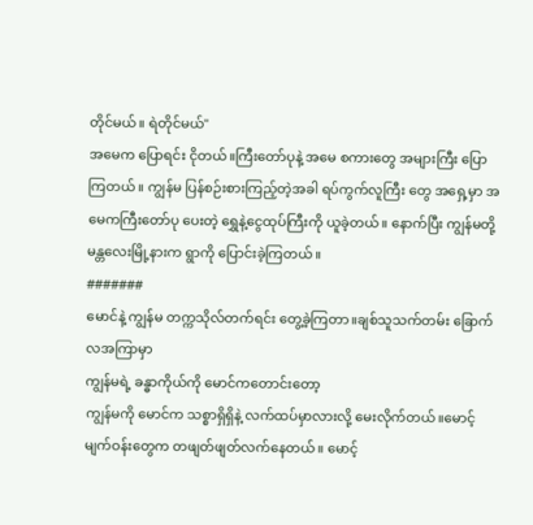တိုင်မယ်။ ရဲတိုင်မယ်"
အမေက ပြောရင်း ငိုတယ်။ကြီးတော်ပုနဲ့ အမေ စကားတွေ အများကြီး ပြောကြတယ်။ ကျွန်မ ပြန်စဉ်းစားကြည့်တဲ့အခါ ရပ်ကွက်လူကြီး တွေ အရှေ့မှာ အမေကကြီးတော်ပု ပေးတဲ့ ရွှေနဲ့ငွေထုပ်ကြီးကို ယူခဲ့တယ်။ နောက်ပြီး ကျွန်မတို့ မန္တလေးမြို့နားက ရွာကို ပြောင်းခဲ့ကြတယ်။
#######
မောင်နဲ့ ကျွန်မ တက္ကသိုလ်တက်ရင်း တွေ့ခဲ့ကြတာ။ချစ်သူသက်တမ်း ခြောက်လအကြာမှာ
ကျွန်မရဲ့ ခန္ဓာကိုယ်ကို မောင်ကတောင်းတော့
ကျွန်မကို မောင်က သစ္စာရှိရှိနဲ့ လက်ထပ်မှာလားလို့ မေးလိုက်တယ်။မောင့် မျက်ဝန်းတွေက တဖျတ်ဖျတ်လက်နေတယ်။ မောင့်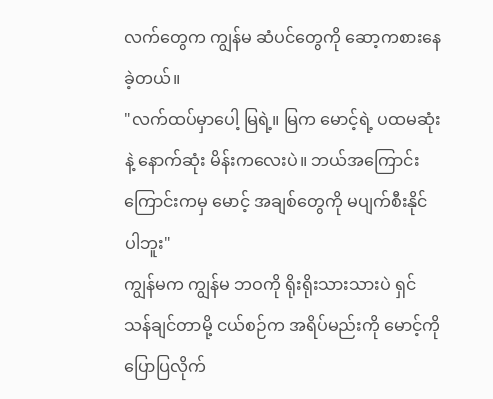လက်တွေက ကျွန်မ ဆံပင်တွေကို ဆော့ကစားနေခဲ့တယ်။
"လက်ထပ်မှာပေါ့ မြရဲ့။ မြက မောင့်ရဲ့ ပထမဆုံးနဲ့ နောက်ဆုံး မိန်းကလေးပဲ။ ဘယ်အကြောင်းကြောင်းကမှ မောင့် အချစ်တွေကို မပျက်စီးနိုင်ပါဘူး"
ကျွန်မက ကျွန်မ ဘဝကို ရိုးရိုးသားသားပဲ ရှင်သန်ချင်တာမို့ ငယ်စဉ်က အရိပ်မည်းကို မောင့်ကို ပြောပြလိုက်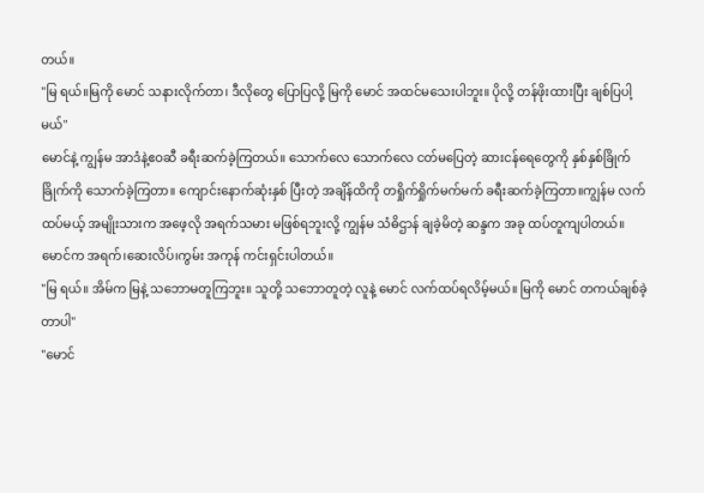တယ်။
"မြ ရယ်။မြကို မောင် သနားလိုက်တာ၊ ဒီလိုတွေ ပြောပြလို့ မြကို မောင် အထင်မသေးပါဘူး။ ပိုလို့ တန်ဖိုးထားပြီး ချစ်ပြပါ့မယ်"
မောင်နဲ့ ကျွန်မ အာဒံနဲ့ဧဝဆီ ခရီးဆက်ခဲ့ကြတယ်။ သောက်လေ သောက်လေ ငတ်မပြေတဲ့ ဆားငန်ရေတွေကို နှစ်နှစ်ခြိုက်ခြိုက်ကို သောက်ခဲ့ကြတာ။ ကျောင်းနောက်ဆုံးနှစ် ပြီးတဲ့ အချိန်ထိကို တရှိုက်ရှိုက်မက်မက် ခရီးဆက်ခဲ့ကြတာ။ကျွန်မ လက်ထပ်မယ့် အမျိုးသားက အဖေ့လို အရက်သမား မဖြစ်ရဘူးလို့ ကျွန်မ သံဓိဌာန် ချခဲ့မိတဲ့ ဆန္ဒက အခု ထပ်တူကျပါတယ်။ မောင်က အရက်၊ဆေးလိပ်၊ကွမ်း အကုန် ကင်းရှင်းပါတယ်။
"မြ ရယ်။ အိမ်က မြနဲ့ သဘောမတူကြဘူး။ သူတို့ သဘောတူတဲ့ လူနဲ့ မောင် လက်ထပ်ရလိမ့်မယ်။ မြကို မောင် တကယ်ချစ်ခဲ့တာပါ"
"မောင်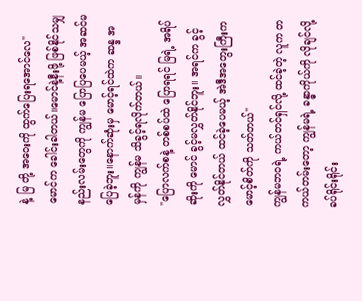နဲ့ မြ တို့ အဝေးကို ထွက်ပြေးရအောင်လေ"
မောင်က ခေါင်းခါတယ်။မောင်နဲ့နီးဖို့ ဖြစ်နိုင်သမျှ နည်းလမ်းတွေကို ကျွန်မ ပြောပြပေမယ့် အဆင်မပြေခဲ့ဘူး။နောက်ဆုံးမှ မောင့်ရင်ထဲက ဆန္ဒ အမှန်ကို ကျွန်မ သိခွင့်ရလိုက်တယ်။
"ပြောလက်စနဲ့ တစ်စပ်ထဲ ပြောရရင် မြရဲ့ အရိပ်ဆိုးကို မောင် ခွင့်မလွှတ်နိုင်ဘူး။ အရင်က ခွင့်လွှတ်နိုင်တယ် ထင်ခဲ့ပေမယ့် အဲဒီအတွေးကြီးက မောင့်စိတ်ကို သတ်တယ်"
ကျွန်မဘဝရဲ့ ကယ်တင်ရှင်လို့ ထင်ခဲ့တဲ့ လူက တကယ်တမ်းတော့ ကျွန်မရဲ့ ခန္ဓာကိုယ်ကို လိုချင်လို့ ခပ်ရိုင်းရိုင်း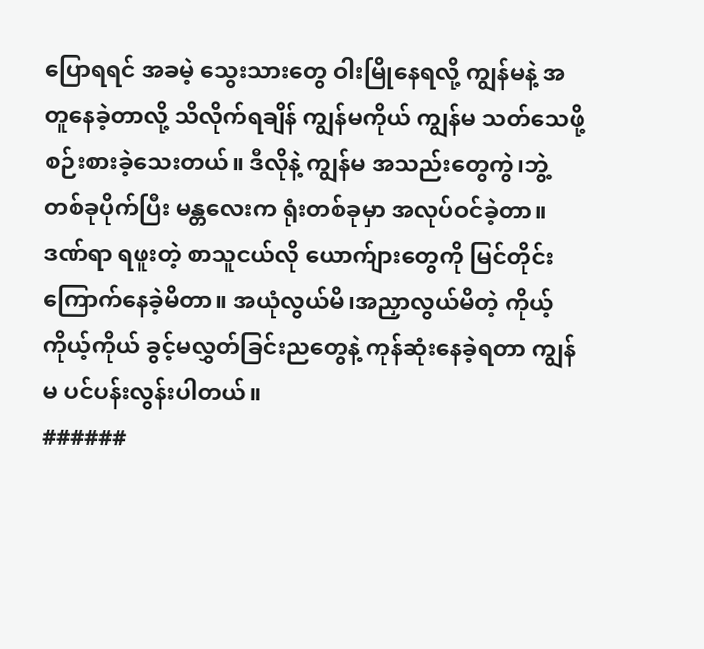ပြောရရင် အခမဲ့ သွေးသားတွေ ဝါးမြိုနေရလို့ ကျွန်မနဲ့ အတူနေခဲ့တာလို့ သိလိုက်ရချိန် ကျွန်မကိုယ် ကျွန်မ သတ်သေဖို့ စဉ်းစားခဲ့သေးတယ်။ ဒီလိုနဲ့ ကျွန်မ အသည်းတွေကွဲ၊ဘွဲ့တစ်ခုပိုက်ပြီး မန္တလေးက ရုံးတစ်ခုမှာ အလုပ်ဝင်ခဲ့တာ။ ဒဏ်ရာ ရဖူးတဲ့ စာသူငယ်လို ယောက်ျားတွေကို မြင်တိုင်း ကြောက်နေခဲ့မိတာ။ အယုံလွယ်မိ၊အညှာလွယ်မိတဲ့ ကိုယ့်ကိုယ့်ကိုယ် ခွင့်မလွှတ်ခြင်းညတွေနဲ့ ကုန်ဆုံးနေခဲ့ရတာ ကျွန်မ ပင်ပန်းလွန်းပါတယ်။
######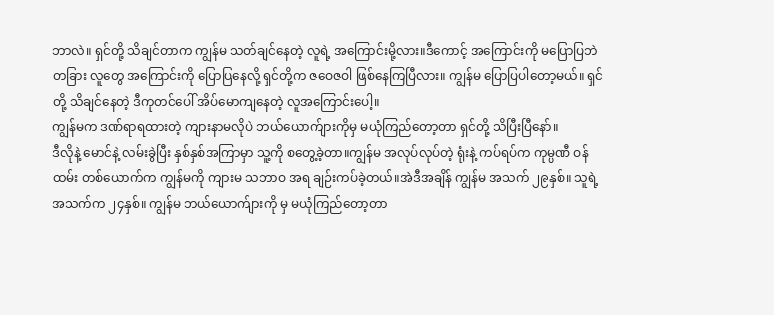ဘာလဲ။ ရှင်တို့ သိချင်တာက ကျွန်မ သတ်ချင်နေတဲ့ လူရဲ့ အကြောင်းမို့လား။ဒီကောင့် အကြောင်းကို မပြောပြဘဲ တခြား လူတွေ အကြောင်းကို ပြောပြနေလို့ ရှင်တို့က ဇဝေဇဝါ ဖြစ်နေကြပြီလား။ ကျွန်မ ပြောပြပါတော့မယ်။ ရှင်တို့ သိချင်နေတဲ့ ဒီကုတင်ပေါ် အိပ်မောကျနေတဲ့ လူအကြောင်းပေါ့။
ကျွန်မက ဒဏ်ရာရထားတဲ့ ကျားနာမလိုပဲ ဘယ်ယောက်ျားကိုမှ မယုံကြည်တော့တာ ရှင်တို့ သိပြီးပြီနော်။
ဒီလိုနဲ့ မောင်နဲ့ လမ်းခွဲပြီး နှစ်နှစ်အကြာမှာ သူ့ကို စတွေ့ခဲ့တာ။ကျွန်မ အလုပ်လုပ်တဲ့ ရုံးနဲ့ ကပ်ရပ်က ကုမ္ပဏီ ဝန်ထမ်း တစ်ယောက်က ကျွန်မကို ကျားမ သဘာဝ အရ ချဉ်းကပ်ခဲ့တယ်။အဲဒီအချိန် ကျွန်မ အသက် ၂၉နှစ်။ သူရဲ့ အသက်က ၂၄နှစ်။ ကျွန်မ ဘယ်ယောက်ျားကို မှ မယုံကြည်တော့တာ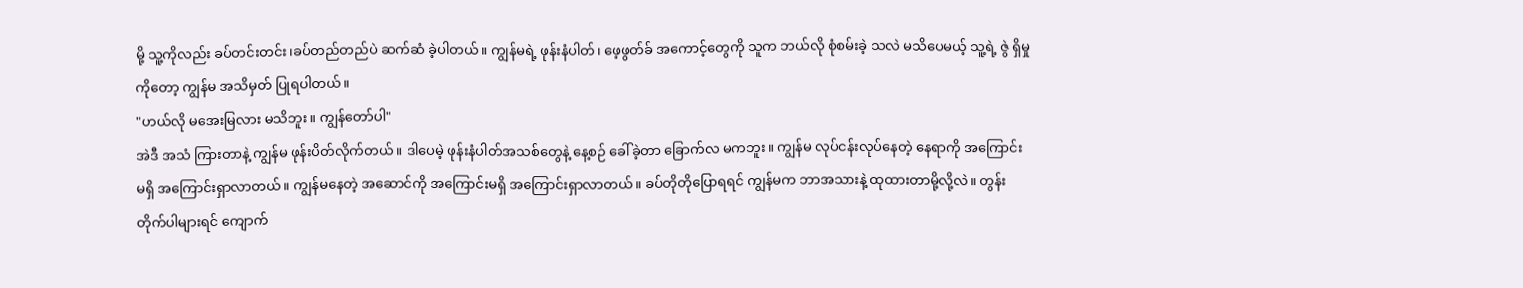မို့ သူ့ကိုလည်း ခပ်တင်းတင်း၊ခပ်တည်တည်ပဲ ဆက်ဆံ ခဲ့ပါတယ်။ ကျွန်မရဲ့ ဖုန်းနံပါတ်၊ ဖေ့ဖွတ်ခ် အကောင့်တွေကို သူက ဘယ်လို စုံစမ်းခဲ့ သလဲ မသိပေမယ့် သူ့ရဲ့ ဇွဲ ရှိမှုကိုတော့ ကျွန်မ အသိမှတ် ပြုရပါတယ်။
"ဟယ်လို မအေးမြလား မသိဘူး။ ကျွန်တော်ပါ"
အဲဒီ အသံ ကြားတာနဲ့ ကျွန်မ ဖုန်းပိတ်လိုက်တယ်။ ဒါပေမဲ့ ဖုန်းနံပါတ်အသစ်တွေနဲ့ နေ့စဉ် ခေါ်ခဲ့တာ ခြောက်လ မကဘူး။ ကျွန်မ လုပ်ငန်းလုပ်နေတဲ့ နေရာကို အကြောင်းမရှိ အကြောင်းရှာလာတယ်။ ကျွန်မနေတဲ့ အဆောင်ကို အကြောင်းမရှိ အကြောင်းရှာလာတယ်။ ခပ်တိုတိုပြောရရင် ကျွန်မက ဘာအသားနဲ့ ထုထားတာမို့လို့လဲ။ တွန်းတိုက်ပါများရင် ကျောက်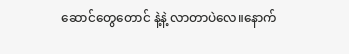ဆောင်တွေတောင် နဲ့နဲ့ လာတာပဲလေ။နောက်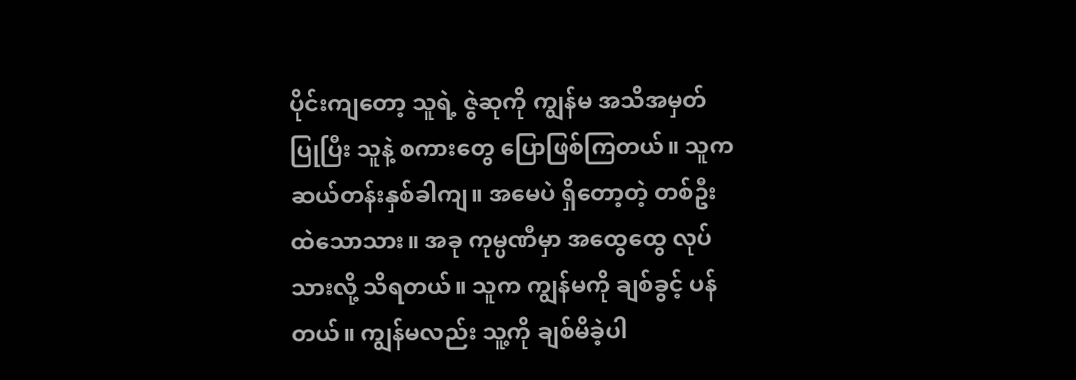ပိုင်းကျတော့ သူရဲ့ ဇွဲဆုကို ကျွန်မ အသိအမှတ်ပြုပြီး သူနဲ့ စကားတွေ ပြောဖြစ်ကြတယ်။ သူက ဆယ်တန်းနှစ်ခါကျ။ အမေပဲ ရှိတော့တဲ့ တစ်ဦးထဲသောသား။ အခု ကုမ္ပဏီမှာ အထွေထွေ လုပ်သားလို့ သိရတယ်။ သူက ကျွန်မကို ချစ်ခွင့် ပန်တယ်။ ကျွန်မလည်း သူ့ကို ချစ်မိခဲ့ပါ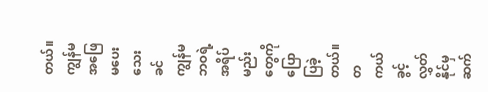တယ်။ကျွန်မ အဖြေ မပေးသေးခင် ကျွန်မ ဘဝရဲ့ အရိပ်မည်းတွေကို ပြောပြခဲ့တယ်။ တကယ်ခွင့်လွှတ်နိုင်မှ ဆက်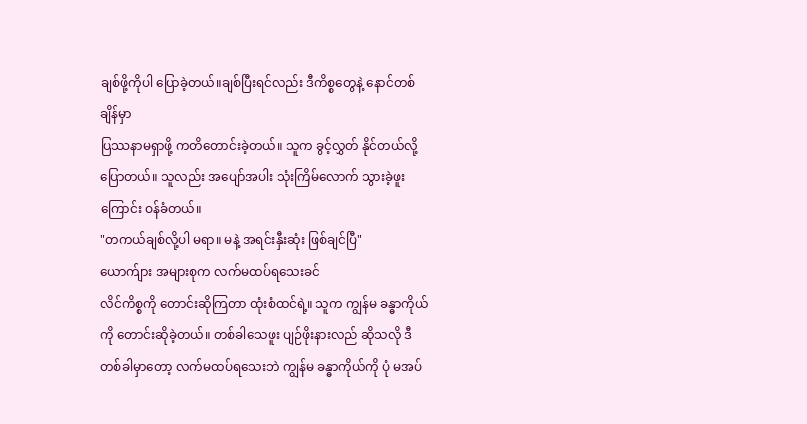ချစ်ဖို့ကိုပါ ပြောခဲ့တယ်။ချစ်ပြီးရင်လည်း ဒီကိစ္စတွေနဲ့ နောင်တစ်ချိန်မှာ
ပြဿနာမရှာဖို့ ကတိတောင်းခဲ့တယ်။ သူက ခွင့်လွှတ် နိုင်တယ်လို့ပြောတယ်။ သူလည်း အပျော်အပါး သုံးကြိမ်လောက် သွားခဲ့ဖူးကြောင်း ဝန်ခံတယ်။
"တကယ်ချစ်လို့ပါ မရာ။ မနဲ့ အရင်းနှီးဆုံး ဖြစ်ချင်ပြီ"
ယောက်ျား အများစုက လက်မထပ်ရသေးခင်
လိင်ကိစ္စကို တောင်းဆိုကြတာ ထုံးစံထင်ရဲ့။ သူက ကျွန်မ ခန္ဓာကိုယ် ကို တောင်းဆိုခဲ့တယ်။ တစ်ခါသေဖူး ပျဉ်ဖိုးနားလည် ဆိုသလို ဒီတစ်ခါမှာတော့ လက်မထပ်ရသေးဘဲ ကျွန်မ ခန္ဓာကိုယ်ကို ပုံ မအပ်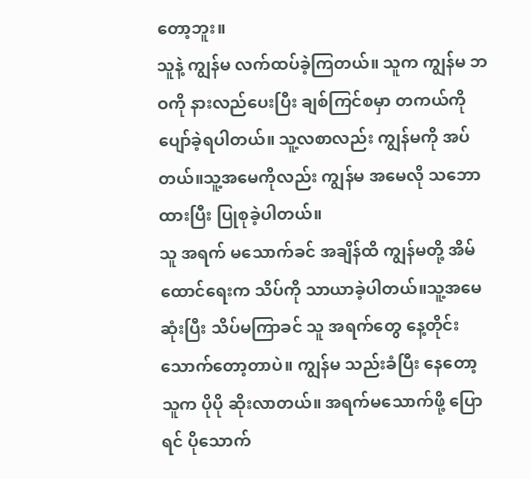တော့ဘူး။
သူနဲ့ ကျွန်မ လက်ထပ်ခဲ့ကြတယ်။ သူက ကျွန်မ ဘဝကို နားလည်ပေးပြီး ချစ်ကြင်စမှာ တကယ်ကို ပျော်ခဲ့ရပါတယ်။ သူ့လစာလည်း ကျွန်မကို အပ်တယ်။သူ့အမေကိုလည်း ကျွန်မ အမေလို သဘောထားပြီး ပြုစုခဲ့ပါတယ်။
သူ အရက် မသောက်ခင် အချိန်ထိ ကျွန်မတို့ အိမ်ထောင်ရေးက သိပ်ကို သာယာခဲ့ပါတယ်။သူ့အမေ ဆုံးပြီး သိပ်မကြာခင် သူ အရက်တွေ နေ့တိုင်း သောက်တော့တာပဲ။ ကျွန်မ သည်းခံပြီး နေတော့ သူက ပိုပို ဆိုးလာတယ်။ အရက်မသောက်ဖို့ ပြောရင် ပိုသောက်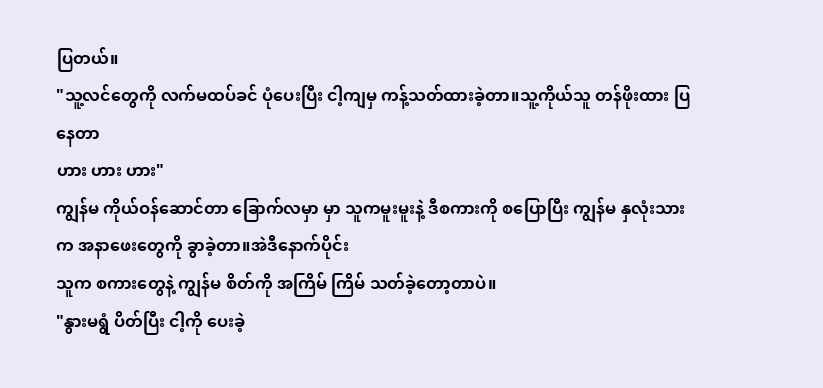ပြတယ်။
"သူ့လင်တွေကို လက်မထပ်ခင် ပုံပေးပြီး ငါ့ကျမှ ကန့်သတ်ထားခဲ့တာ။သူ့ကိုယ်သူ တန်ဖိုးထား ပြနေတာ
ဟား ဟား ဟား"
ကျွန်မ ကိုယ်ဝန်ဆောင်တာ ခြောက်လမှာ မှာ သူကမူးမူးနဲ့ ဒီစကားကို စပြောပြီး ကျွန်မ နှလုံးသားက အနာဖေးတွေကို ခွာခဲ့တာ။အဲဒီနောက်ပိုင်း
သူက စကားတွေနဲ့ ကျွန်မ စိတ်ကို အကြိမ် ကြိမ် သတ်ခဲ့တော့တာပဲ။
"နွားမရွံ ပိတ်ပြီး ငါ့ကို ပေးခဲ့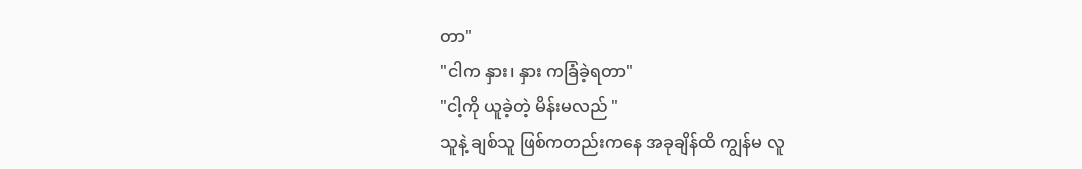တာ"
"ငါက နှား၊ နှား ကခြံခဲ့ရတာ"
"ငါ့ကို ယူခဲ့တဲ့ မိန်းမလည် "
သူနဲ့ ချစ်သူ ဖြစ်ကတည်းကနေ အခုချိန်ထိ ကျွန်မ လူ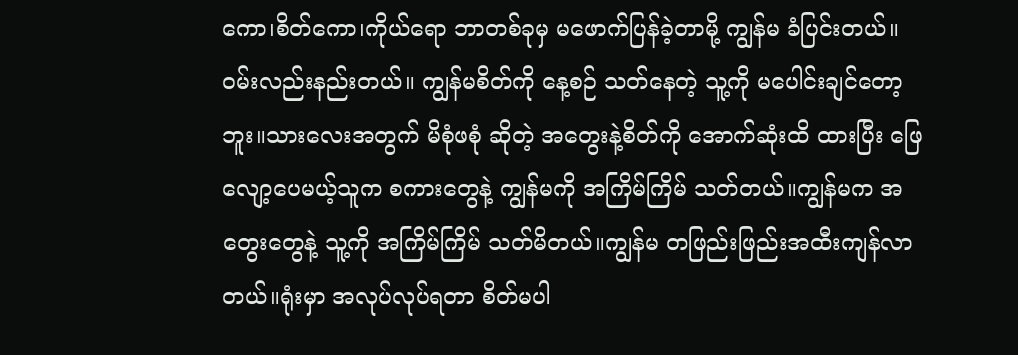ကော၊စိတ်ကော၊ကိုယ်ရော ဘာတစ်ခုမှ မဖောက်ပြန်ခဲ့တာမို့ ကျွန်မ ခံပြင်းတယ်။
ဝမ်းလည်းနည်းတယ်။ ကျွန်မစိတ်ကို နေ့စဉ် သတ်နေတဲ့ သူ့ကို မပေါင်းချင်တော့ဘူး။သားလေးအတွက် မိစုံဖစုံ ဆိုတဲ့ အတွေးနဲ့စိတ်ကို အောက်ဆုံးထိ ထားပြီး ဖြေလျော့ပေမယ့်သူက စကားတွေနဲ့ ကျွန်မကို အကြိမ်ကြိမ် သတ်တယ်။ကျွန်မက အတွေးတွေနဲ့ သူ့ကို အကြိမ်ကြိမ် သတ်မိတယ်။ကျွန်မ တဖြည်းဖြည်းအထီးကျန်လာတယ်။ရုံးမှာ အလုပ်လုပ်ရတာ စိတ်မပါ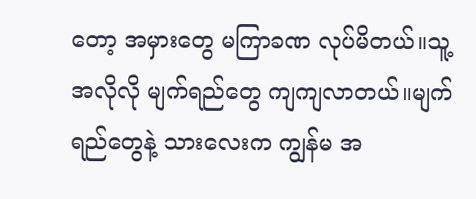တော့ အမှားတွေ မကြာခဏ လုပ်မိတယ်။သူ့အလိုလို မျက်ရည်တွေ ကျကျလာတယ်။မျက်ရည်တွေနဲ့ သားလေးက ကျွန်မ အ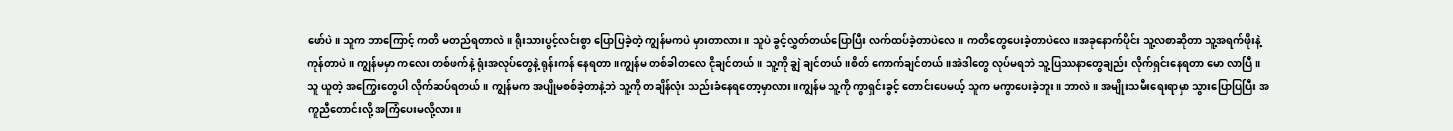ဖော်ပဲ။ သူက ဘာကြောင့် ကတိ မတည်ရတာလဲ။ ရိုးသားပွင့်လင်းစွာ ပြောပြခဲ့တဲ့ ကျွန်မကပဲ မှားတာလား။ သူပဲ ခွင့်လွှတ်တယ်ပြောပြီး လက်ထပ်ခဲ့တာပဲလေ။ ကတိတွေပေးခဲ့တာပဲလေ။အခုနောက်ပိုင်း သူ့လစာဆိုတာ သူ့အရက်ဖိုးနဲ့ ကုန်တာပဲ။ ကျွန်မမှာ ကလေး တစ်ဖက်နဲ့ ရုံးအလုပ်တွေနဲ့ ရုန်းကန် နေရတာ။ကျွန်မ တစ်ခါတလေ ငိုချင်တယ်။ သူ့ကို ချွဲ ချင်တယ်။စိတ် ကောက်ချင်တယ်။အဲဒါတွေ လုပ်မရဘဲ သူ့ပြဿနာတွေချည်း လိုက်ရှင်းနေရတာ မော လာပြီ။ သူ ယူတဲ့ အကြွေးတွေပါ လိုက်ဆပ်ရတယ်။ ကျွန်မက အပျိုမစစ်ခဲ့တာနဲ့ဘဲ သူ့ကို တချိန်လုံး သည်းခံနေရတော့မှာလား။ကျွန်မ သူ့ကို ကွာရှင်းခွင့် တောင်းပေမယ့် သူက မကွာပေးခဲ့ဘူး။ ဘာလဲ။ အမျိုးသမီးရေးရာမှာ သွားပြောပြပြီး အကူညီတောင်းလို့ အကြံပေးမလို့လား။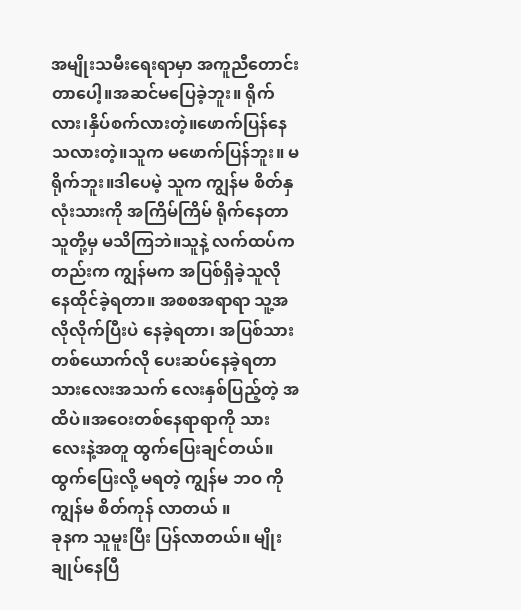အမျိုးသမီးရေးရာမှာ အကူညီတောင်းတာပေါ့။အဆင်မပြေခဲ့ဘူး။ ရိုက်လား၊နှိပ်စက်လားတဲ့။ဖောက်ပြန်နေသလားတဲ့။သူက မဖောက်ပြန်ဘူး။ မရိုက်ဘူး။ဒါပေမဲ့ သူက ကျွန်မ စိတ်နှလုံးသားကို အကြိမ်ကြိမ် ရိုက်နေတာသူတို့မှ မသိကြဘဲ။သူနဲ့ လက်ထပ်ကတည်းက ကျွန်မက အပြစ်ရှိခဲ့သူလို နေထိုင်ခဲ့ရတာ။ အစစအရာရာ သူ့အလိုလိုက်ပြီးပဲ နေခဲ့ရတာ၊ အပြစ်သားတစ်ယောက်လို ပေးဆပ်နေခဲ့ရတာ သားလေးအသက် လေးနှစ်ပြည့်တဲ့ အထိပဲ။အဝေးတစ်နေရာရာကို သားလေးနဲ့အတူ ထွက်ပြေးချင်တယ်။ ထွက်ပြေးလို့ မရတဲ့ ကျွန်မ ဘဝ ကိုကျွန်မ စိတ်ကုန် လာတယ် ။
ခုနက သူမူးပြီး ပြန်လာတယ်။ မျိုးချုပ်နေပြီ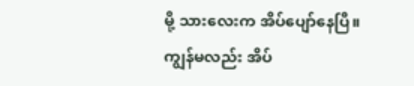မို့ သားလေးက အိပ်ပျော်နေပြီ။ ကျွန်မလည်း အိပ်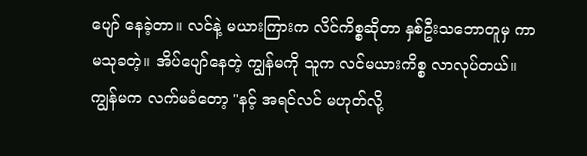ပျော် နေခဲ့တာ။ လင်နဲ့ မယားကြားက လိင်ကိစ္စဆိုတာ နှစ်ဦးသဘောတူမှ ကာမသုခတဲ့။ အိပ်ပျော်နေတဲ့ ကျွန်မကို သူက လင်မယားကိစ္စ လာလုပ်တယ်။ ကျွန်မက လက်မခံတော့ "နင့် အရင်လင် မဟုတ်လို့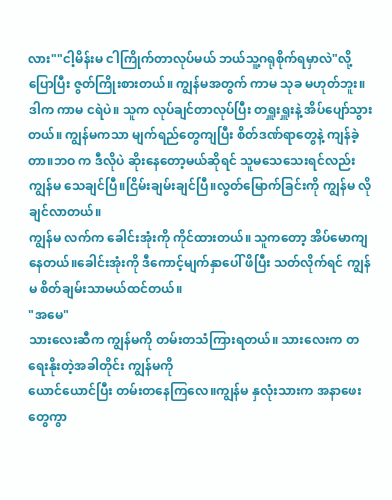လား""ငါ့မိန်းမ ငါကြိုက်တာလုပ်မယ် ဘယ်သူ့ဂရုစိုက်ရမှာလဲ"လို့ ပြောပြီး ဇွတ်ကြိုးစားတယ်။ ကျွန်မအတွက် ကာမ သုခ မဟုတ်ဘူး။ ဒါက ကာမ ငရဲပဲ။ သူက လုပ်ချင်တာလုပ်ပြီး တရှူးရှူးနဲ့ အိပ်ပျော်သွားတယ်။ ကျွန်မကသာ မျက်ရည်တွေကျပြီး စိတ်ဒဏ်ရာတွေနဲ့ ကျန်ခဲ့တာ။ဘဝ က ဒီလိုပဲ ဆိုးနေတော့မယ်ဆိုရင် သူမသေသေးရင်လည်း ကျွန်မ သေချင်ပြီ။ငြိမ်းချမ်းချင်ပြီ။လွတ်မြောက်ခြင်းကို ကျွန်မ လိုချင်လာတယ်။
ကျွန်မ လက်က ခေါင်းအုံးကို ကိုင်ထားတယ်။ သူကတော့ အိပ်မောကျနေတယ်။ခေါင်းအုံးကို ဒီကောင့်မျက်နှာပေါ် ဖိပြီး သတ်လိုက်ရင် ကျွန်မ စိတ်ချမ်းသာမယ်ထင်တယ်။
"အမေ"
သားလေးဆီက ကျွန်မကို တမ်းတသံကြားရတယ်။ သားလေးက တရေးနိုးတဲ့အခါတိုင်း ကျွန်မကို
ယောင်ယောင်ပြီး တမ်းတနေကြလေ။ကျွန်မ နှလုံးသားက အနာဖေးတွေကွာ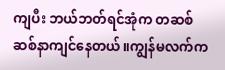ကျပီး ဘယ်ဘတ်ရင်အုံက တဆစ်ဆစ်နာကျင်နေတယ်။ကျွန်မလက်က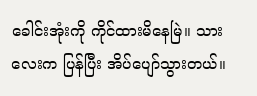ခေါင်းအုံးကို ကိုင်ထားမိနေမြဲ။ သားလေးက ပြန်ပြီး အိပ်ပျော်သွားတယ်။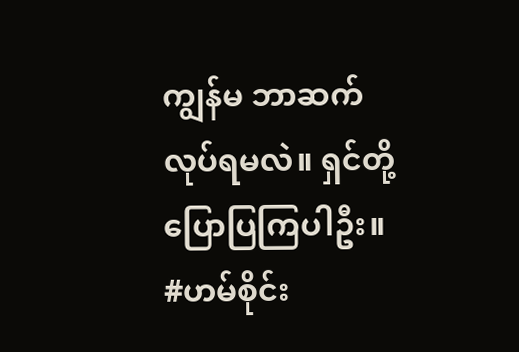ကျွန်မ ဘာဆက်လုပ်ရမလဲ။ ရှင်တို့ ပြောပြကြပါဦး။
#ဟမ်စိုင်း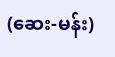(ဆေး-မန်း)